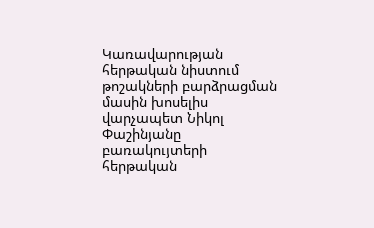Կառավարության հերթական նիստում թոշակների բարձրացման մասին խոսելիս վարչապետ Նիկոլ Փաշինյանը բառակույտերի հերթական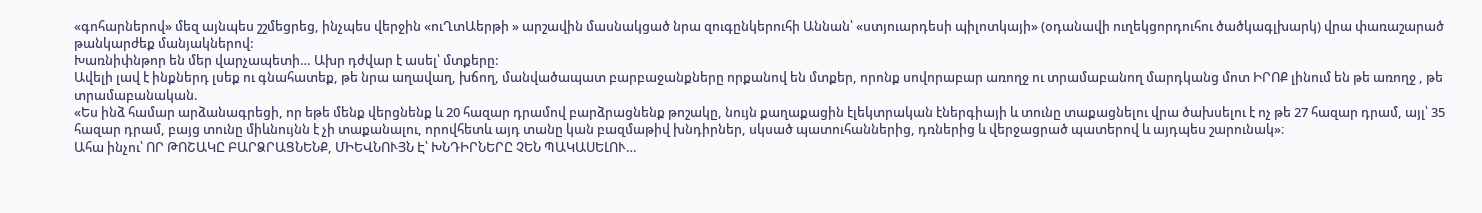«գոհարներով» մեզ այնպես շշմեցրեց, ինչպես վերջին «ուՂտԱերթի » արշավին մասնակցած նրա զուգընկերուհի Աննան՝ «ստյուարդեսի պիլոտկայի» (օդանավի ուղեկցորդուհու ծածկագլխարկ) վրա փառաշարած թանկարժեք մանյակներով:
Խառնիփնթոր են մեր վարչապետի… Ախր դժվար է ասել՝ մտքերը:
Ավելի լավ է ինքներդ լսեք ու գնահատեք, թե նրա աղավաղ, խճող, մանվածապատ բարբաջանքները որքանով են մտքեր, որոնք սովորաբար առողջ ու տրամաբանող մարդկանց մոտ ԻՐՈՔ լինում են թե առողջ , թե տրամաբանական.
«Ես ինձ համար արձանագրեցի, որ եթե մենք վերցնենք և 20 հազար դրամով բարձրացնենք թոշակը, նույն քաղաքացին էլեկտրական էներգիայի և տունը տաքացնելու վրա ծախսելու է ոչ թե 27 հազար դրամ, այլ՝ 35 հազար դրամ, բայց տունը միևնույնն է չի տաքանալու, որովհետև այդ տանը կան բազմաթիվ խնդիրներ, սկսած պատուհաններից, դռներից և վերջացրած պատերով և այդպես շարունակ»։
Ահա ինչու՝ ՈՐ ԹՈՇԱԿԸ ԲԱՐՁՐԱՑՆԵՆՔ, ՄԻԵՎՆՈՒՅՆ Է՝ ԽՆԴԻՐՆԵՐԸ ՉԵՆ ՊԱԿԱՍԵԼՈՒ…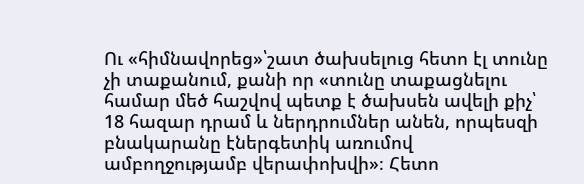Ու «հիմնավորեց»՝շատ ծախսելուց հետո էլ տունը չի տաքանում, քանի որ «տունը տաքացնելու համար մեծ հաշվով պետք է ծախսեն ավելի քիչ՝ 18 հազար դրամ և ներդրումներ անեն, որպեսզի բնակարանը էներգետիկ առումով ամբողջությամբ վերափոխվի»։ Հետո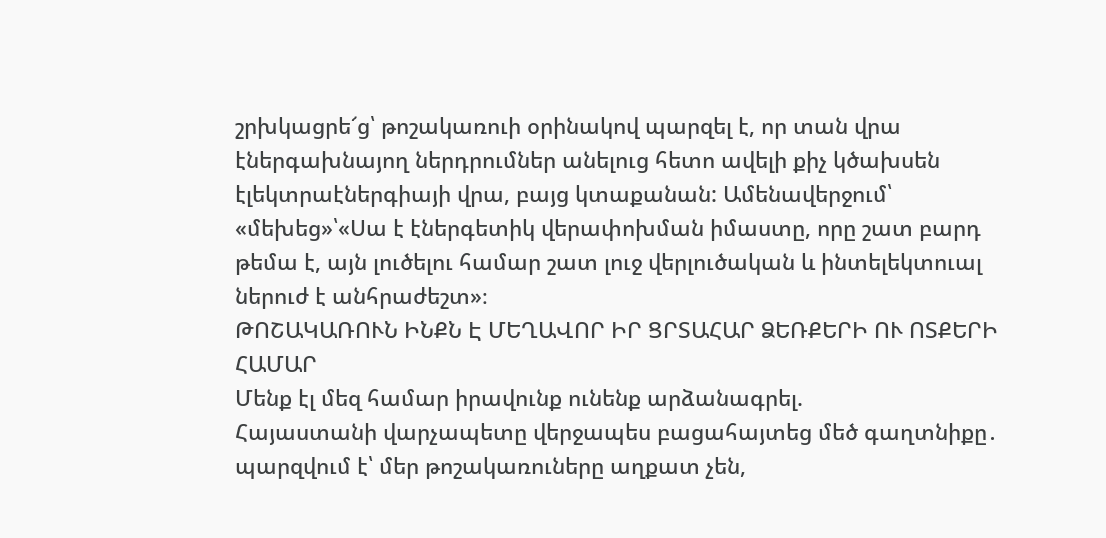շրխկացրե՜ց՝ թոշակառուի օրինակով պարզել է, որ տան վրա էներգախնայող ներդրումներ անելուց հետո ավելի քիչ կծախսեն էլեկտրաէներգիայի վրա, բայց կտաքանան: Ամենավերջում՝ «մեխեց»՝«Սա է էներգետիկ վերափոխման իմաստը, որը շատ բարդ թեմա է, այն լուծելու համար շատ լուջ վերլուծական և ինտելեկտուալ ներուժ է անհրաժեշտ»։
ԹՈՇԱԿԱՌՈՒՆ ԻՆՔՆ Է ՄԵՂԱՎՈՐ ԻՐ ՑՐՏԱՀԱՐ ՁԵՌՔԵՐԻ ՈՒ ՈՏՔԵՐԻ ՀԱՄԱՐ
Մենք էլ մեզ համար իրավունք ունենք արձանագրել.
Հայաստանի վարչապետը վերջապես բացահայտեց մեծ գաղտնիքը․ պարզվում է՝ մեր թոշակառուները աղքատ չեն,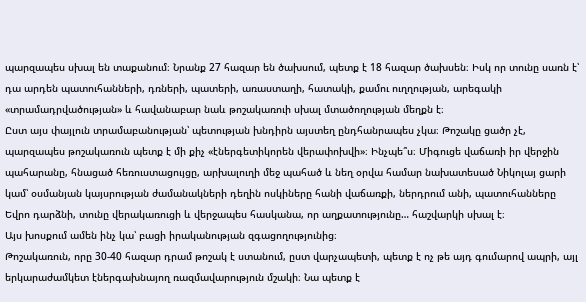պարզապես սխալ են տաքանում։ Նրանք 27 հազար են ծախսում, պետք է 18 հազար ծախսեն։ Իսկ որ տունը սառն է՝ դա արդեն պատուհանների, դռների, պատերի, առաստաղի, հատակի, քամու ուղղության, արեգակի «տրամադրվածության» և հավանաբար նաև թոշակառուի սխալ մտածողության մեղքն է։
Ըստ այս փայլուն տրամաբանության՝ պետության խնդիրն այստեղ ընդհանրապես չկա։ Թոշակը ցածր չէ, պարզապես թոշակառուն պետք է մի քիչ «էներգետիկորեն վերափոխվի»։ Ինչպե՞ս։ Միգուցե վաճառի իր վերջին պահարանը, հնացած հեռուստացույցը, արխալուղի մեջ պահած և նեղ օրվա համար նախատեսած Նիկոլայ ցարի կամ՝ օսմանյան կայսրության ժամանակների դեղին ոսկիները հանի վաճառքի, ներդրում անի, պատուհանները Եվրո դարձնի, տունը վերակառուցի և վերջապես հասկանա, որ աղքատությունը… հաշվարկի սխալ է։
Այս խոսքում ամեն ինչ կա՝ բացի իրականության զգացողությունից։
Թոշակառուն, որը 30-40 հազար դրամ թոշակ է ստանում, ըստ վարչապետի, պետք է ոչ թե այդ գումարով ապրի, այլ երկարաժամկետ էներգախնայող ռազմավարություն մշակի։ Նա պետք է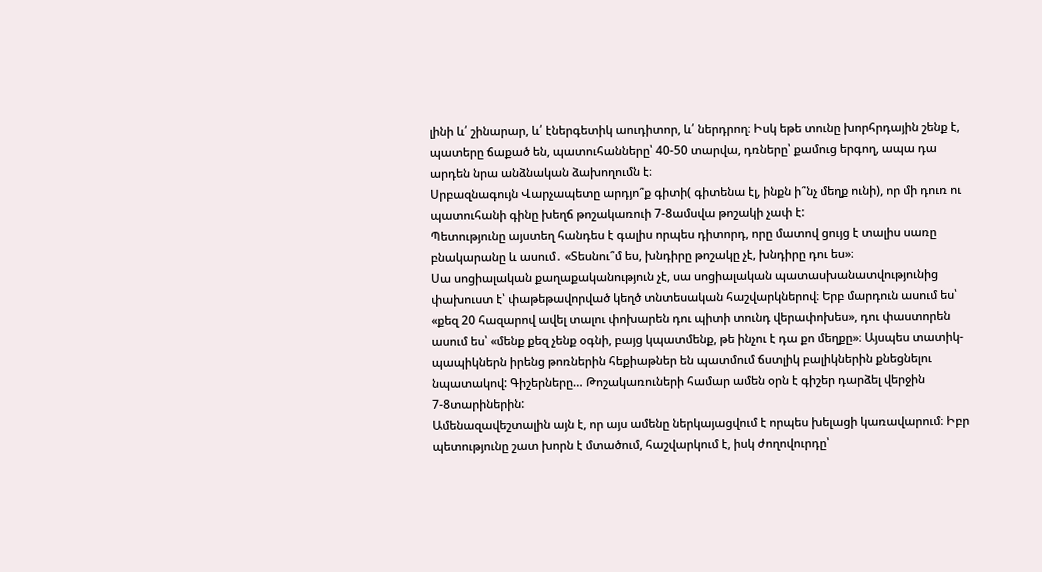լինի և՛ շինարար, և՛ էներգետիկ աուդիտոր, և՛ ներդրող։ Իսկ եթե տունը խորհրդային շենք է, պատերը ճաքած են, պատուհանները՝ 40-50 տարվա, դռները՝ քամուց երգող, ապա դա արդեն նրա անձնական ձախողումն է։
Սրբազնագույն Վարչապետը արդյո՞ք գիտի( գիտենա էլ, ինքն ի՞նչ մեղք ունի), որ մի դուռ ու պատուհանի գինը խեղճ թոշակառուի 7-8ամսվա թոշակի չափ է:
Պետությունը այստեղ հանդես է գալիս որպես դիտորդ, որը մատով ցույց է տալիս սառը բնակարանը և ասում․ «Տեսնու՞մ ես, խնդիրը թոշակը չէ, խնդիրը դու ես»։
Սա սոցիալական քաղաքականություն չէ, սա սոցիալական պատասխանատվությունից փախուստ է՝ փաթեթավորված կեղծ տնտեսական հաշվարկներով։ Երբ մարդուն ասում ես՝ «քեզ 20 հազարով ավել տալու փոխարեն դու պիտի տունդ վերափոխես», դու փաստորեն ասում ես՝ «մենք քեզ չենք օգնի, բայց կպատմենք, թե ինչու է դա քո մեղքը»։ Այսպես տատիկ-պապիկներն իրենց թոռներին հեքիաթներ են պատմում ճստլիկ բալիկներին քնեցնելու նպատակով: Գիշերները… Թոշակառուների համար ամեն օրն է գիշեր դարձել վերջին 7-8տարիներին:
Ամենազավեշտալին այն է, որ այս ամենը ներկայացվում է որպես խելացի կառավարում։ Իբր պետությունը շատ խորն է մտածում, հաշվարկում է, իսկ ժողովուրդը՝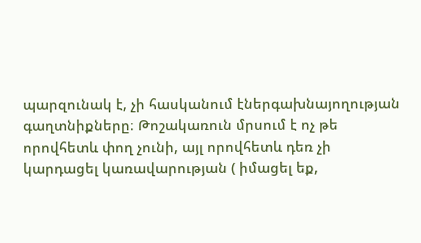պարզունակ է, չի հասկանում էներգախնայողության գաղտնիքները։ Թոշակառուն մրսում է ոչ թե որովհետև փող չունի, այլ որովհետև դեռ չի կարդացել կառավարության ( իմացել եք,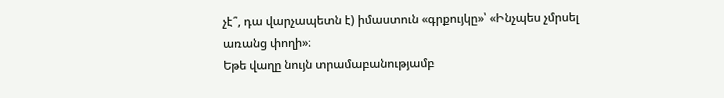չէ՞, դա վարչապետն է) իմաստուն «գրքույկը»՝ «Ինչպես չմրսել առանց փողի»։
Եթե վաղը նույն տրամաբանությամբ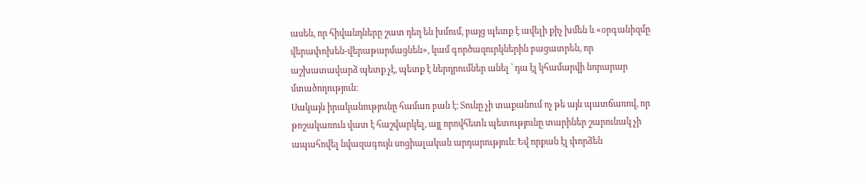ասեն, որ հիվանդները շատ դեղ են խմում, բայց պետք է ավելի քիչ խմեն և «օրգանիզմը վերափոխեն-վերաթարմացնեն», կամ գործազուրկներին բացատրեն, որ աշխատավարձ պետք չէ, պետք է ներդրումներ անել ՝ դա էլ կհամարվի նորարար մտածողություն։
Սակայն իրականությունը համառ բան է։ Տունը չի տաքանում ոչ թե այն պատճառով, որ թոշակառուն վատ է հաշվարկել, այլ որովհետև պետությունը տարիներ շարունակ չի ապահովել նվազագույն սոցիալական արդարություն։ Եվ որքան էլ փորձեն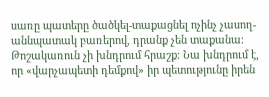սառը պատերը ծածկել-տաքացնել ոչինչ չասող-աննպատակ բառերով, դրանք չեն տաքանա։
Թոշակառուն չի խնդրում հրաշք։ Նա խնդրում է, որ «վարչապետի դեմքով» իր պետությունը իրեն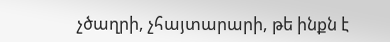չծաղրի, չհայտարարի, թե ինքն է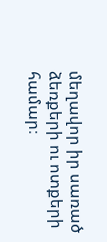մեղավոր իր սառած ձեռքերի ու ոտքերի համար։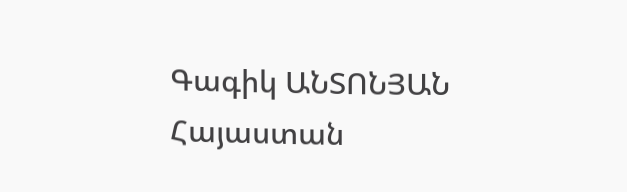Գագիկ ԱՆՏՈՆՅԱՆ
Հայաստան